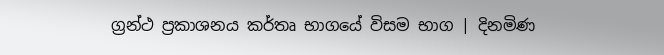ග්‍රන්ථ ප්‍රකාශනය කර්තෘ භාගයේ විසම භාග | දිනමිණ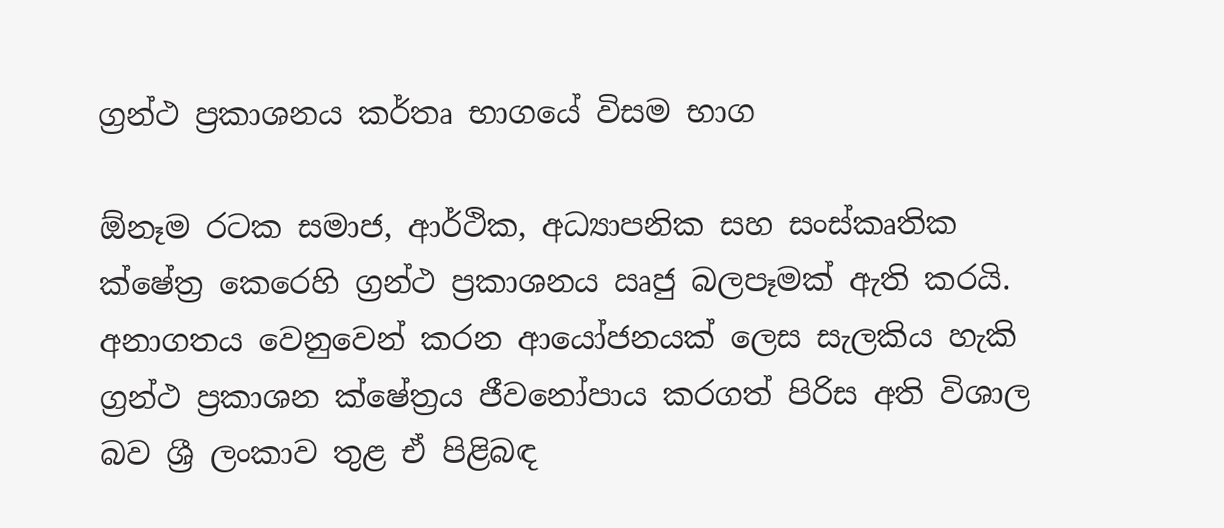ග්‍රන්ථ ප්‍රකාශනය කර්තෘ භාගයේ විසම භාග

ඕනෑම රටක සමාජ, ආර්ථික, අධ්‍යාපනික සහ සංස්කෘතික ක්ෂේත්‍ර කෙරෙහි ග්‍රන්ථ ප්‍රකාශනය ඍජු බලපෑමක් ඇති කරයි. අනාගතය වෙනුවෙන් කරන ආයෝජනයක් ලෙස සැලකිය හැකි ග්‍රන්ථ ප්‍රකාශන ක්ෂේත්‍රය ජීවනෝපාය කරගත් පිරිස අති විශාල බව ශ්‍රී ලංකාව තුළ ඒ පිළිබඳ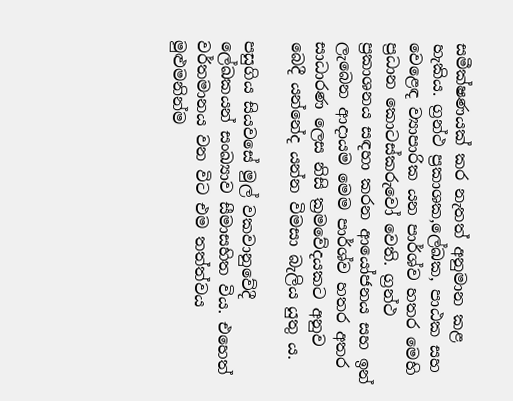සමීක්ෂණයක් කර නැතත් අනුමාන කළ හැකිය. ග්‍රන්ථ ප්‍රකාශක,ලේඛක, පාඨක සහ වෙළෙඳ ව්‍යාපාරික යන පාර්ශ්ව හතර මෙහි ප්‍රධාන කොටස්කරුවෝ වෙති. ග්‍රන්ථ ප්‍රකාශනය සඳහා කරන ආයෝජනය සහ ඉන් ලැබෙන ආදායම මෙම පාර්ශ්ව හතර අතර සාධාරණ ලෙස නිසි ක්‍රමවේදයකට අනුව බෙදී යන්නේද යන්න විමසා බැලිය යුතු ය.

පසුගිය සියවසේ මුල් වකවානුවේදී ලේඛකයන් සංඛ්‍යාව සීමාසහිත විය. එහෙත් වර්තමානය වන විට එම තත්ත්වය මුළුමනින්ම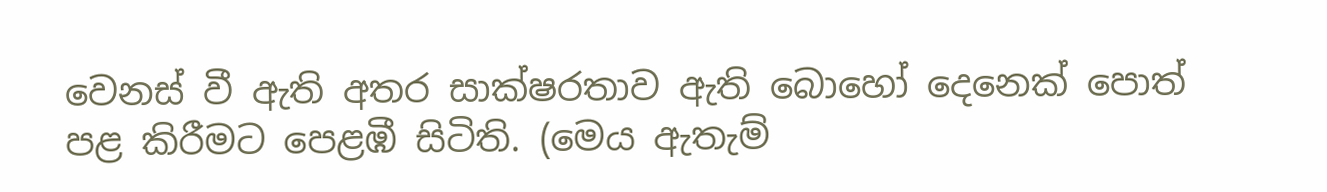වෙනස් වී ඇති අතර සාක්ෂරතාව ඇති බොහෝ දෙනෙක් පොත් පළ කිරීමට පෙළඹී සිටිති. (මෙය ඇතැම්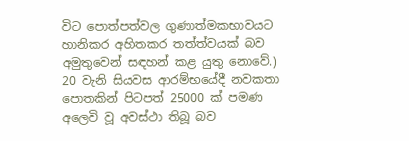විට පොත්පත්වල ගුණාත්මකභාවයට හානිකර අහිතකර තත්ත්වයක් බව අමුතුවෙන් සඳහන් කළ යුතු නොවේ.) 20 වැනි සියවස ආරම්භයේදී නවකතා පොතකින් පිටපත් 25000 ක් පමණ අලෙවි වූ අවස්ථා තිබූ බව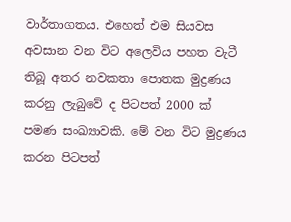වාර්තාගතය. එහෙත් එම සියවස අවසාන වන විට අලෙවිය පහත වැටී තිබූ අතර නවකතා පොතක මුද්‍රණය කරනු ලැබුවේ ද පිටපත් 2000 ක් පමණ සංඛ්‍යාවකි. මේ වන විට මුද්‍රණය කරන පිටපත්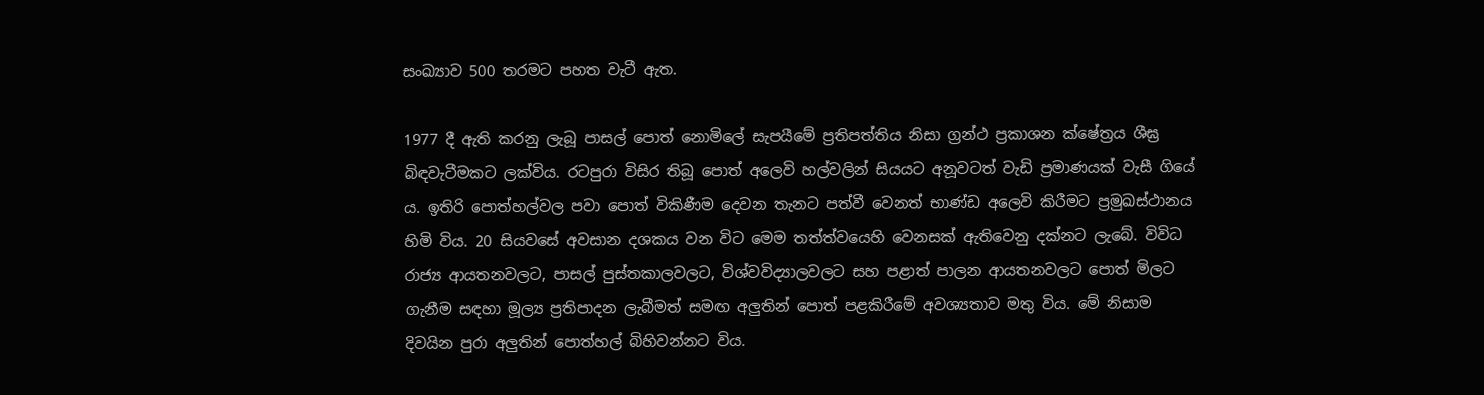සංඛ්‍යාව 500 තරමට පහත වැටී ඇත.

1977 දී ඇති කරනු ලැබූ පාසල් පොත් නොමිලේ සැපයීමේ ප්‍රතිපත්තිය නිසා ග්‍රන්ථ ප්‍රකාශන ක්ෂේත්‍රය ශීඝ්‍ර බිඳවැටීමකට ලක්විය. රටපුරා විසිර තිබූ පොත් අලෙවි හල්වලින් සියයට අනූවටත් වැඩි ප්‍රමාණයක් වැසී ගියේ ය. ඉතිරි පොත්හල්වල පවා පොත් විකිණීම දෙවන තැනට පත්වී වෙනත් භාණ්ඩ අලෙවි කිරීමට ප්‍රමුඛස්ථානය හිමි විය. 20 සියවසේ අවසාන දශකය වන විට මෙම තත්ත්වයෙහි වෙනසක් ඇතිවෙනු දක්නට ලැබේ. විවිධ රාජ්‍ය ආයතනවලට, පාසල් පුස්තකාලවලට, විශ්වවිද්‍යාලවලට සහ පළාත් පාලන ආයතනවලට පොත් මිලට ගැනීම සඳහා මූල්‍ය ප්‍රතිපාදන ලැබීමත් සමඟ අලුතින් පොත් පළකිරීමේ අවශ්‍යතාව මතු විය. මේ නිසාම දිවයින පුරා අලුතින් පොත්හල් බිහිවන්නට විය.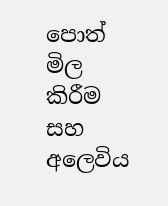පොත් මිල කිරීම සහ අලෙවිය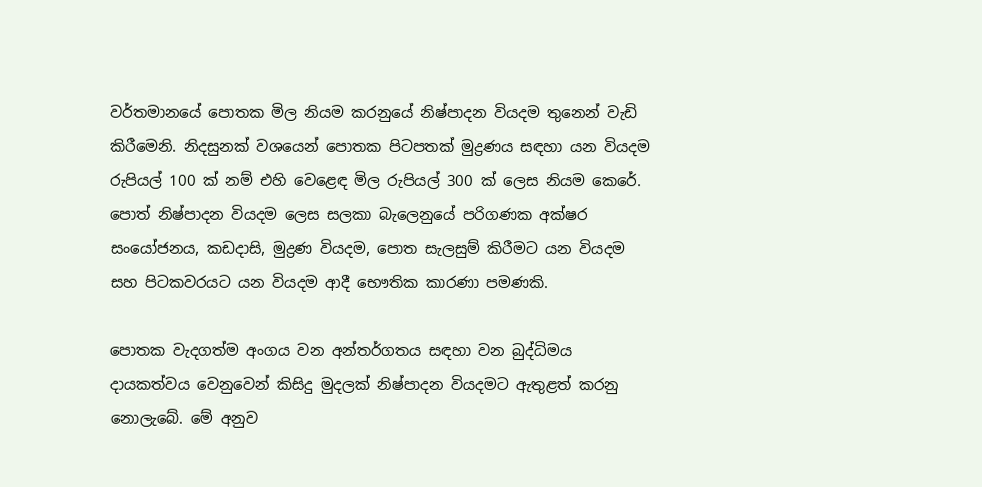වර්තමානයේ පොතක මිල නියම කරනුයේ නිෂ්පාදන වියදම තුනෙන් වැඩි කිරීමෙනි. නිදසුනක් වශයෙන් පොතක පිටපතක් මුද්‍රණය සඳහා යන වියදම රුපියල් 100 ක් නම් එහි වෙළෙඳ මිල රුපියල් 300 ක් ලෙස නියම කෙරේ. පොත් නිෂ්පාදන වියදම ලෙස සලකා බැලෙනුයේ පරිගණක අක්ෂර සංයෝජනය, කඩදාසි, මුද්‍රණ වියදම, පොත සැලසුම් කිරීමට යන වියදම සහ පිටකවරයට යන වියදම ආදී භෞතික කාරණා පමණකි.

පොතක වැදගත්ම අංගය වන අන්තර්ගතය සඳහා වන බුද්ධිමය දායකත්වය වෙනුවෙන් කිසිදු මුදලක් නිෂ්පාදන වියදමට ඇතුළත් කරනු නොලැබේ. මේ අනුව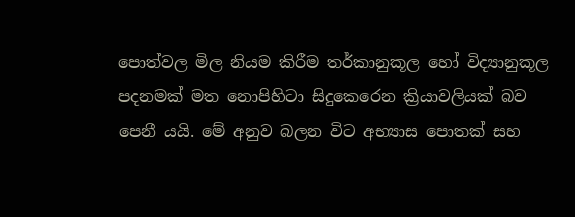පොත්වල මිල නියම කිරීම තර්කානුකූල හෝ විද්‍යානුකූල පදනමක් මත නොපිහිටා සිදුකෙරෙන ක්‍රියාවලියක් බව පෙනී යයි. මේ අනුව බලන විට අභ්‍යාස පොතක් සහ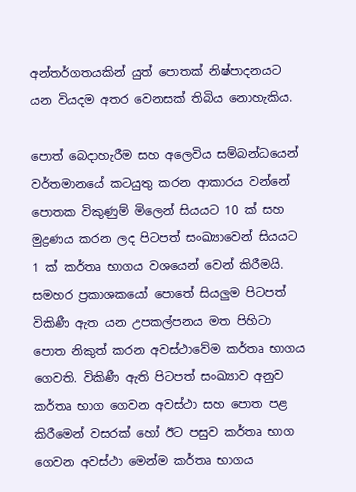අන්තර්ගතයකින් යුත් පොතක් නිෂ්පාදනයට යන වියදම අතර වෙනසක් තිබිය නොහැකිය.

පොත් බෙදාහැරීම සහ අලෙවිය සම්බන්ධයෙන් වර්තමානයේ කටයුතු කරන ආකාරය වන්නේ පොතක විකුණුම් මිලෙන් සියයට 10 ක් සහ මුද්‍රණය කරන ලද පිටපත් සංඛ්‍යාවෙන් සියයට 1 ක් කර්තෘ භාගය වශයෙන් වෙන් කිරීමයි. සමහර ප්‍රකාශකයෝ පොතේ සියලුම පිටපත් විකිණී ඇත යන උපකල්පනය මත පිහිටා පොත නිකුත් කරන අවස්ථාවේම කර්තෘ භාගය ගෙවති. විකිණී ඇති පිටපත් සංඛ්‍යාව අනුව කර්තෘ භාග ගෙවන අවස්ථා සහ පොත පළ කිරීමෙන් වසරක් හෝ ඊට පසුව කර්තෘ භාග ගෙවන අවස්ථා මෙන්ම කර්තෘ භාගය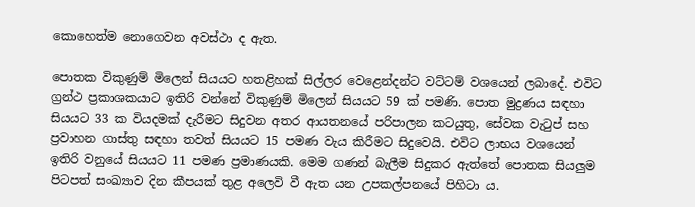කොහෙත්ම නොගෙවන අවස්ථා ද ඇත.

පොතක විකුණුම් මිලෙන් සියයට හතළිහක් සිල්ලර වෙළෙන්දන්ට වට්ටම් වශයෙන් ලබාදේ. එවිට ග්‍රන්ථ ප්‍රකාශකයාට ඉතිරි වන්නේ විකුණුම් මිලෙන් සියයට 59 ක් පමණි. පොත මුද්‍රණය සඳහා සියයට 33 ක වියදමක් දැරීමට සිදුවන අතර ආයතනයේ පරිපාලන කටයුතු, සේවක වැටුප් සහ ප්‍රවාහන ගාස්තු සඳහා තවත් සියයට 15 පමණ වැය කිරීමට සිදුවෙයි. එවිට ලාභය වශයෙන් ඉතිරි වනුයේ සියයට 11 පමණ ප්‍රමාණයකි. මෙම ගණන් බැලීම සිදුකර ඇත්තේ පොතක සියලුම පිටපත් සංඛ්‍යාව දින කීපයක් තුළ අලෙවි වී ඇත යන උපකල්පනයේ පිහිටා ය.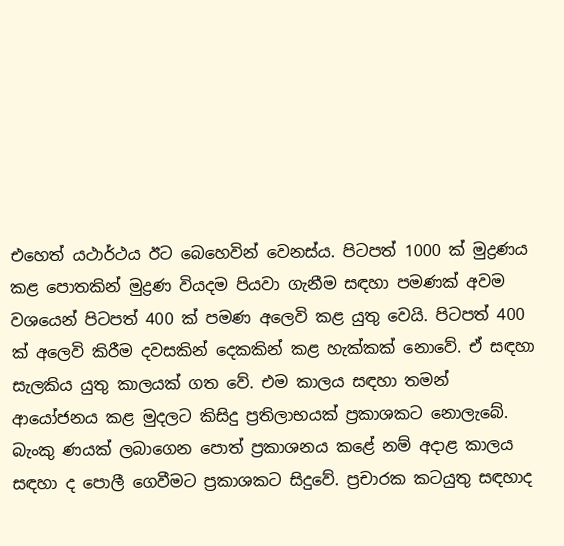එහෙත් යථාර්ථය ඊට බෙහෙවින් වෙනස්ය. පිටපත් 1000 ක් මුද්‍රණය කළ පොතකින් මුද්‍රණ වියදම පියවා ගැනීම සඳහා පමණක් අවම වශයෙන් පිටපත් 400 ක් පමණ අලෙවි කළ යුතු වෙයි. පිටපත් 400 ක් අලෙවි කිරීම දවසකින් දෙකකින් කළ හැක්කක් නොවේ. ඒ සඳහා සැලකිය යුතු කාලයක් ගත වේ. එම කාලය සඳහා තමන් ආයෝජනය කළ මුදලට කිසිදු ප්‍රතිලාභයක් ප්‍රකාශකට නොලැබේ. බැංකු ණයක් ලබාගෙන පොත් ප්‍රකාශනය කළේ නම් අදාළ කාලය සඳහා ද පොලී ගෙවීමට ප්‍රකාශකට සිදුවේ. ප්‍රචාරක කටයුතු සඳහාද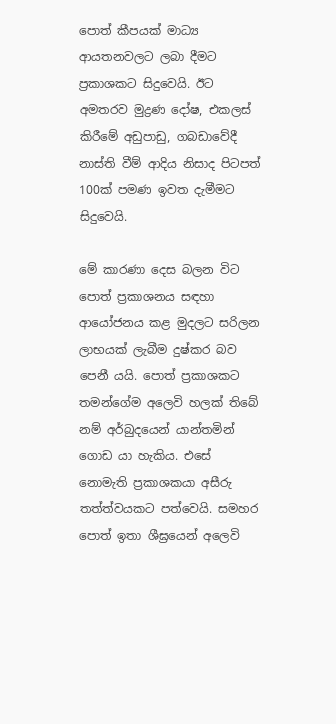පොත් කීපයක් මාධ්‍ය ආයතනවලට ලබා දීමට ප්‍රකාශකට සිදුවෙයි. ඊට අමතරව මුද්‍රණ දෝෂ, එකලස් කිරීමේ අඩුපාඩු, ගබඩාවේදී නාස්ති වීම් ආදිය නිසාද පිටපත් 100ක් පමණ ඉවත දැමීමට සිදුවෙයි.

මේ කාරණා දෙස බලන විට පොත් ප්‍රකාශනය සඳහා ආයෝජනය කළ මුදලට සරිලන ලාභයක් ලැබීම දුෂ්කර බව පෙනී යයි. පොත් ප්‍රකාශකට තමන්ගේම අලෙවි හලක් තිබේ නම් අර්බුදයෙන් යාන්තමින් ගොඩ යා හැකිය. එසේ නොමැති ප්‍රකාශකයා අසීරු තත්ත්වයකට පත්වෙයි. සමහර පොත් ඉතා ශීඝ්‍රයෙන් අලෙවි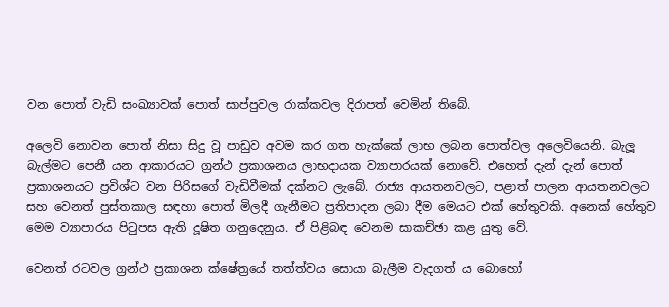වන පොත් වැඩි සංඛ්‍යාවක් පොත් සාප්පුවල රාක්කවල දිරාපත් වෙමින් තිබේ.

අලෙවි නොවන පොත් නිසා සිදු වූ පාඩුව අවම කර ගත හැක්කේ ලාභ ලබන පොත්වල අලෙවියෙනි. බැලූ බැල්මට පෙනී යන ආකාරයට ග්‍රන්ථ ප්‍රකාශනය ලාභදායක ව්‍යාපාරයක් නොවේ. එහෙත් දැන් දැන් පොත් ප්‍රකාශනයට ප්‍රවිශ්ට වන පිරිසගේ වැඩිවීමක් දක්නට ලැබේ. රාජ්‍ය ආයතනවලට, පළාත් පාලන ආයතනවලට සහ වෙනත් පුස්තකාල සඳහා පොත් මිලදී ගැනීමට ප්‍රතිපාදන ලබා දීම මෙයට එක් හේතුවකි. අනෙක් හේතුව මෙම ව්‍යාපාරය පිටුපස ඇති දූෂිත ගනුදෙනුය. ඒ පිළිබඳ වෙනම සාකච්ඡා කළ යුතු වේ.

වෙනත් රටවල ග්‍රන්ථ ප්‍රකාශන ක්ෂේත්‍රයේ තත්ත්වය සොයා බැලීම වැදගත් ය බොහෝ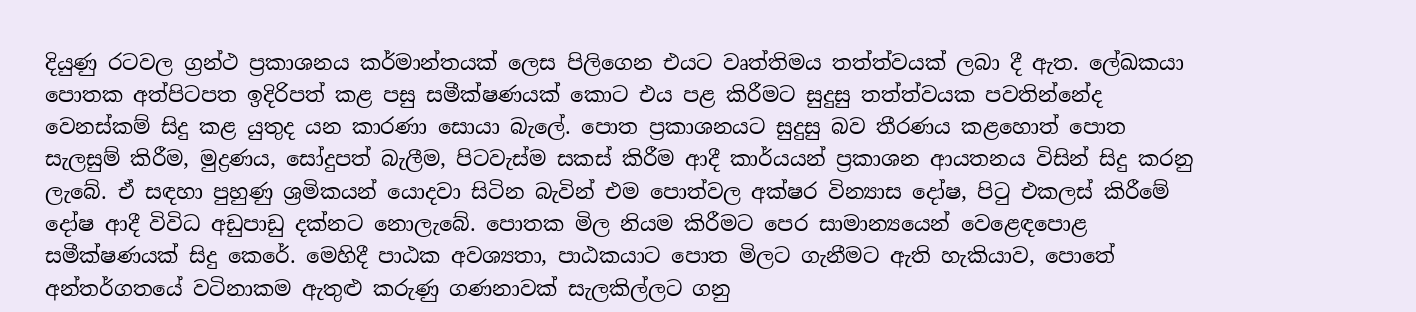දියුණු රටවල ග්‍රන්ථ ප්‍රකාශනය කර්මාන්තයක් ලෙස පිලිගෙන එයට වෘත්තිමය තත්ත්වයක් ලබා දී ඇත. ලේඛකයා පොතක අත්පිටපත ඉදිරිපත් කළ පසු සමීක්ෂණයක් කොට එය පළ කිරීමට සුදුසු තත්ත්වයක පවතින්නේද වෙනස්කම් සිදු කළ යුතුද යන කාරණා සොයා බැලේ. පොත ප්‍රකාශනයට සුදුසු බව තීරණය කළහොත් පොත සැලසුම් කිරීම, මුද්‍රණය, සෝදුපත් බැලීම, පිටවැස්ම සකස් කිරීම ආදී කාර්යයන් ප්‍රකාශන ආයතනය විසින් සිදු කරනු ලැබේ. ඒ සඳහා පුහුණු ශ්‍රමිකයන් යොදවා සිටින බැවින් එම පොත්වල අක්ෂර වින්‍යාස දෝෂ, පිටු එකලස් කිරීමේ දෝෂ ආදී විවිධ අඩුපාඩු දක්නට නොලැබේ. පොතක මිල නියම කිරීමට පෙර සාමාන්‍යයෙන් වෙළෙඳපොළ සමීක්ෂණයක් සිදු කෙරේ. මෙහිදී පාඨක අවශ්‍යතා, පාඨකයාට පොත මිලට ගැනීමට ඇති හැකියාව, පොතේ අන්තර්ගතයේ වටිනාකම ඇතුළු කරුණු ගණනාවක් සැලකිල්ලට ගනු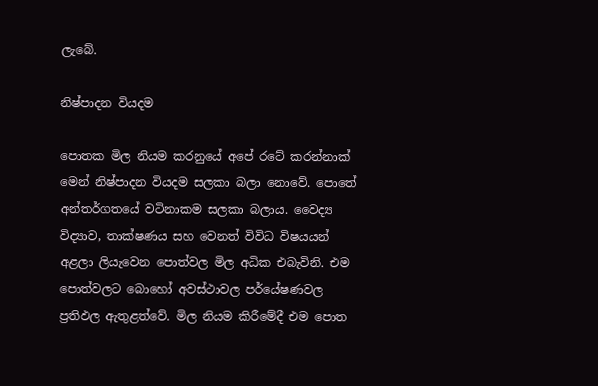ලැබේ.

නිෂ්පාදන වියදම

පොතක මිල නියම කරනුයේ අපේ රටේ කරන්නාක් මෙන් නිෂ්පාදන වියදම සලකා බලා නොවේ. පොතේ අන්තර්ගතයේ වටිනාකම සලකා බලාය. වෛද්‍ය විද්‍යාව, තාක්ෂණය සහ වෙනත් විවිධ විෂයයන් අළලා ලියැවෙන පොත්වල මිල අධික එබැවිනි. එම පොත්වලට බොහෝ අවස්ථාවල පර්යේෂණවල ප්‍රතිඵල ඇතුළත්වේ. මිල නියම කිරීමේදී එම පොත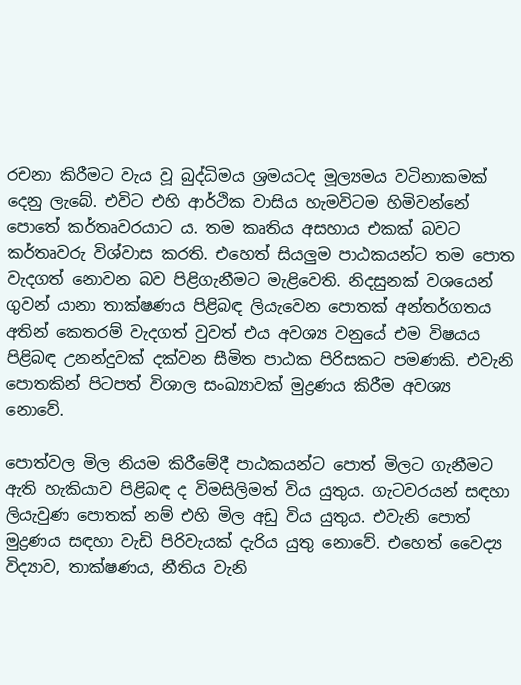රචනා කිරීමට වැය වූ බුද්ධිමය ශ්‍රමයටද මූල්‍යමය වටිනාකමක් දෙනු ‍ලැබේ. එවිට එහි ආර්ථික වාසිය හැමවිටම හිමිවන්නේ පොතේ කර්තෘවරයාට ය. තම කෘතිය අසහාය එකක් බවට කර්තෘවරු විශ්වාස කරති. එහෙත් සියලුම පාඨකයන්ට තම පොත වැදගත් නොවන බව පිළිගැනීමට මැළිවෙති. නිදසුනක් වශයෙන් ගුවන් යානා තාක්ෂණය පිළිබඳ ලියැවෙන පොතක් අන්තර්ගතය අතින් කෙතරම් වැදගත් වුවත් එය අවශ්‍ය වනුයේ එම විෂයය පිළිබඳ උනන්දුවක් දක්වන සීමිත පාඨක පිරිසකට පමණකි. එවැනි පොතකින් පිටපත් විශාල සංඛ්‍යාවක් මුද්‍රණය කිරීම අවශ්‍ය නොවේ.

පොත්වල මිල නියම කිරීමේදී පාඨකයන්ට පොත් මිලට ගැනීමට ඇති හැකියාව පිළිබඳ ද විමසිලිමත් විය යුතුය. ගැටවරයන් සඳහා ලියැවුණ පොතක් නම් එහි මිල අඩු විය යුතුය. එවැනි පොත් මුද්‍රණය සඳහා වැඩි පිරිවැයක් දැරිය යුතු නොවේ. එහෙත් වෛද්‍ය විද්‍යාව, තාක්ෂණය, නීතිය වැනි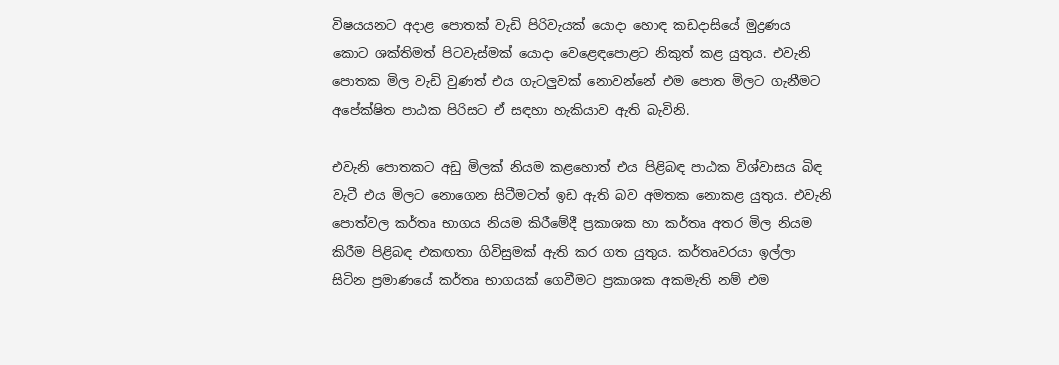විෂයයනට අදාළ පොතක් වැඩි පිරිවැයක් යොදා හොඳ කඩදාසියේ මුද්‍රණය කොට ශක්තිමත් පිටවැස්මක් යොදා වෙළෙඳපොළට නිකුත් කළ යුතුය. එවැනි පොතක මිල වැඩි වුණත් එය ගැටලුවක් නොවන්නේ එම පොත මිලට ගැනීමට අපේක්ෂිත පාඨක පිරිසට ඒ සඳහා හැකියාව ඇති බැවිනි.

එවැනි පොතකට අඩු මිලක් නියම කළහොත් එය පිළිබඳ පාඨක විශ්වාසය බිඳ වැටී එය මිලට නොගෙන සිටීමටත් ඉඩ ඇති බව අමතක නොකළ යුතුය. එවැනි පොත්වල කර්තෘ භාගය නියම කිරීමේදී ප්‍රකාශක හා කර්තෘ අතර මිල නියම කිරීම පිළිබඳ එකඟතා ගිවිසුමක් ඇති කර ගත යුතුය. කර්තෘවරයා ඉල්ලා සිටින ප්‍රමාණයේ කර්තෘ භාගයක් ගෙවීමට ප්‍රකාශක අකමැති නම් එම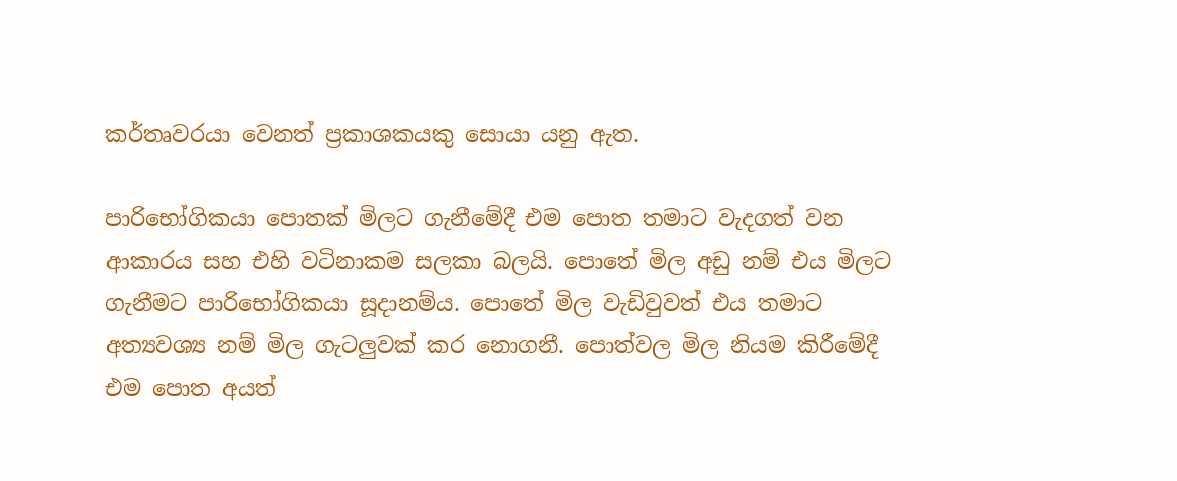කර්තෘවරයා වෙනත් ප්‍රකාශකයකු සොයා යනු ඇත.

පාරිභෝගිකයා පොතක් මිලට ගැනීමේදී එම පොත තමාට වැදගත් වන ආකාරය සහ එහි වටිනාකම සලකා බලයි. පොතේ මිල අඩු නම් එය මිලට ගැනීමට පාරිභෝගිකයා සූදානම්ය. පොතේ මිල වැඩිවුවත් එය තමාට අත්‍යවශ්‍ය නම් මිල ගැටලුවක් කර නොගනී. පොත්වල මිල නියම කිරීමේදී එම පොත අයත්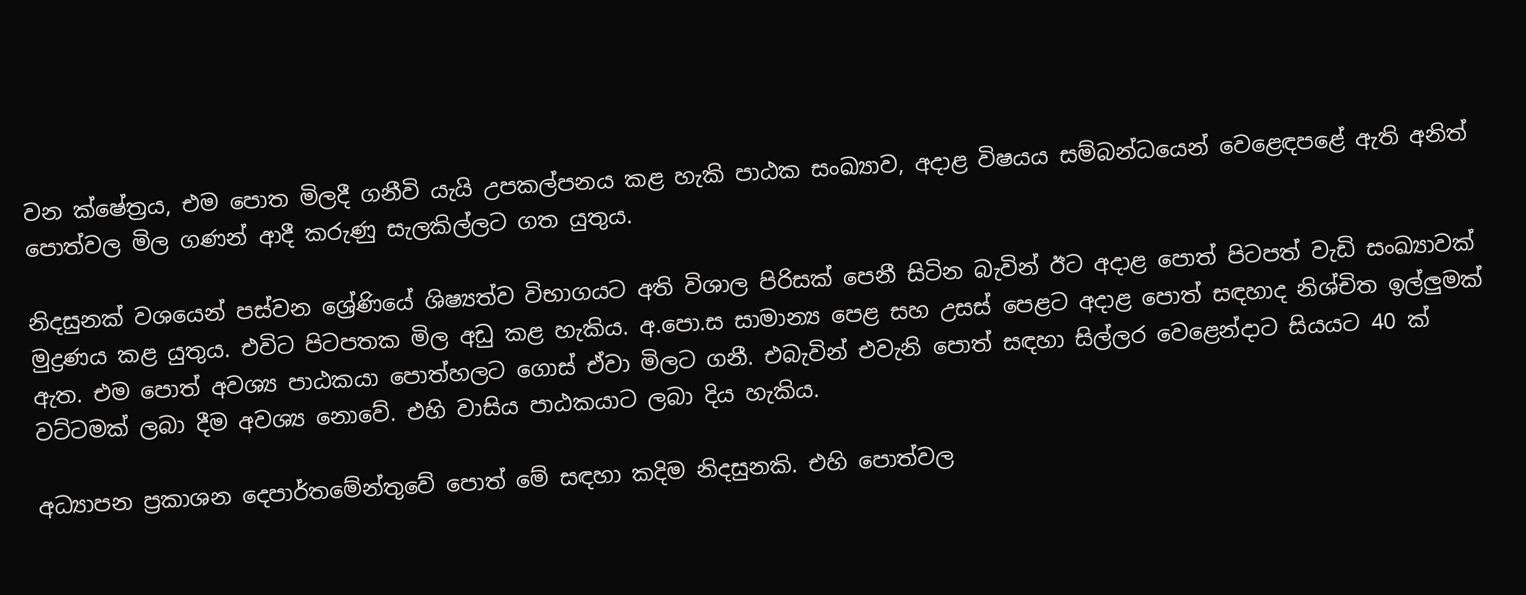වන ක්ෂේත්‍රය, එම පොත මිලදී ගනීවි යැයි උපකල්පනය කළ හැකි පාඨක සංඛ්‍යාව, අදාළ විෂයය සම්බන්ධයෙන් වෙළෙඳපළේ ඇති අනිත් පොත්වල මිල ගණන් ආදී කරුණු සැලකිල්ලට ගත යුතුය.

නිදසුනක් වශයෙන් පස්වන ශ්‍රේණියේ ශිෂ්‍යත්ව විභාගයට අති විශාල පිරිසක් පෙනී සිටින බැවින් ඊට අදාළ පොත් පිටපත් වැඩි සංඛ්‍යාවක් මුද්‍රණය කළ යුතුය. එවිට පිටපතක මිල අඩු කළ හැකිය. අ.පො.ස සාමාන්‍ය පෙළ සහ උසස් පෙළට අදාළ පොත් සඳහාද නිශ්චිත ඉල්ලුමක් ඇත. එම පොත් අවශ්‍ය පාඨකයා පොත්හලට ගොස් ඒවා මිලට ගනී. එබැවින් එවැනි පොත් සඳහා සිල්ලර වෙළෙන්දාට සියයට 40 ක් වට්ටමක් ලබා දීම අවශ්‍ය නොවේ. එහි වාසිය පාඨකයාට ලබා දිය හැකිය.

අධ්‍යාපන ප්‍රකාශන දෙපාර්තමේන්තුවේ පොත් මේ සඳහා කදිම නිදසුනකි. එහි පොත්වල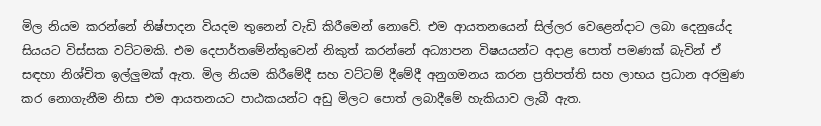මිල නියම කරන්නේ නිෂ්පාදන වියදම තුනෙන් වැඩි කිරීමෙන් නොවේ. එම ආයතනයෙන් සිල්ලර වෙළෙන්දාට ලබා දෙනුයේද සියයට විස්සක වට්ටමකි. එම දෙපාර්තමේන්තුවෙන් නිකුත් කරන්නේ අධ්‍යාපන විෂයයන්ට අදාළ පොත් පමණක් බැවින් ඒ සඳහා නිශ්චිත ඉල්ලුමක් ඇත. මිල නියම කිරීමේදී සහ වට්ටම් දීමේදී අනුගමනය කරන ප්‍රතිපත්ති සහ ලාභය ප්‍රධාන අරමුණ කර නොගැනීම නිසා එම ආයතනයට පාඨකයන්ට අඩු මිලට පොත් ලබාදීමේ හැකියාව ලැබී ඇත.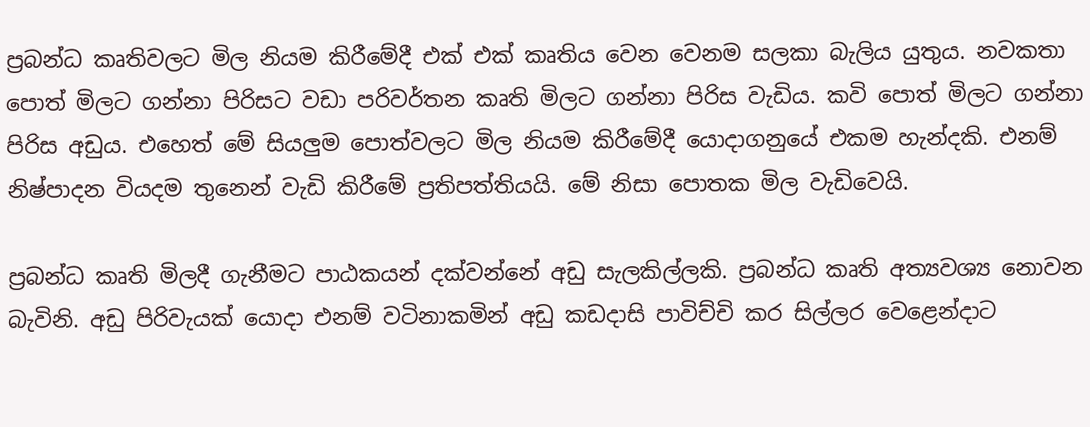ප්‍රබන්ධ කෘතිවලට මිල නියම කිරීමේදී එක් එක් කෘතිය වෙන වෙනම සලකා බැලිය යුතුය. නවකතා පොත් මිලට ගන්නා පිරිසට වඩා පරිවර්තන කෘති මිලට ගන්නා පිරිස වැඩිය. කවි පොත් මිලට ගන්නා පිරිස අඩුය. එහෙත් මේ සියලුම පොත්වලට මිල නියම කිරීමේදී යොදාගනුයේ එකම හැන්දකි. එනම් නිෂ්පාදන වියදම තුනෙන් වැඩි කිරීමේ ප්‍රතිපත්තියයි. මේ නිසා පොතක මිල වැඩිවෙයි.

ප්‍රබන්ධ කෘති මිලදී ගැනීමට පාඨකයන් දක්වන්නේ අඩු සැලකිල්ලකි. ප්‍රබන්ධ කෘති අත්‍යවශ්‍ය නොවන බැවිනි. අඩු පිරිවැයක් යොදා එනම් වටිනාකමින් අඩු කඩදාසි පාවිච්චි කර සිල්ලර වෙළෙන්දාට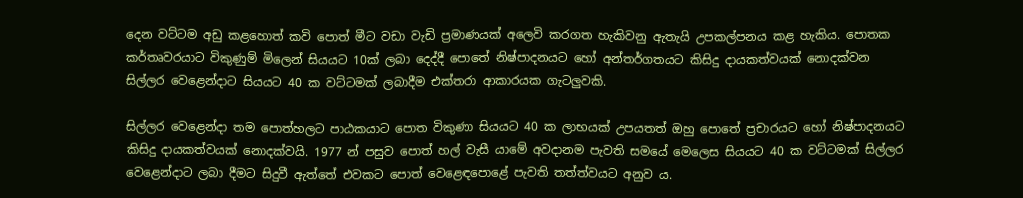දෙන වට්ටම අඩු කළහොත් කවි පොත් මීට වඩා වැඩි ප්‍රමාණයක් අලෙවි කරගත හැකිවනු ඇතැයි උපකල්පනය කළ හැකිය. පොතක කර්තෘවරයාට විකුණුම් මිලෙන් සියයට 10ක් ලබා දෙද්දී පොතේ නිෂ්පාදනයට හෝ අන්තර්ගතයට කිසිදු දායකත්වයක් නොදක්වන සිල්ලර වෙළෙන්දාට සියයට 40 ක වට්ටමක් ලබාදීම එක්තරා ආකාරයක ගැටලුවකි.

සිල්ලර වෙළෙන්දා තම පොත්හලට පාඨකයාට පොත විකුණා සියයට 40 ක ලාභයක් උපයතත් ඔහු පොතේ ප්‍රචාරයට හෝ නිෂ්පාදනයට කිසිදු දායකත්වයක් නොදක්වයි. 1977 න් පසුව පොත් හල් වැසී යාමේ අවදානම පැවති සමයේ මෙලෙස සියයට 40 ක වට්ටමක් සිල්ලර වෙළෙන්දාට ලබා දීමට සිදුවී ඇත්තේ එවකට පොත් වෙළෙඳපොළේ පැවති තත්ත්වයට අනුව ය.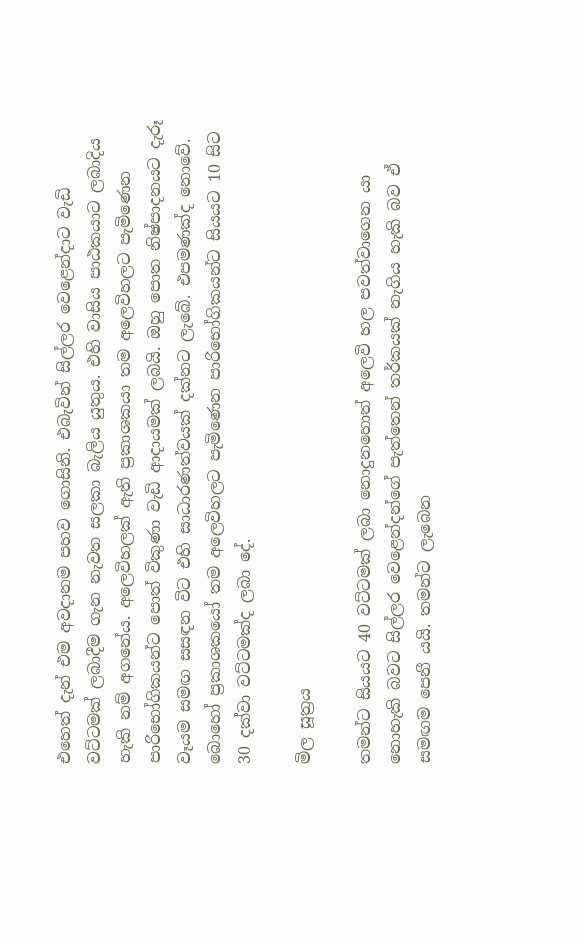එහෙත් දැන් එම අවදානම පහව ගොසිනි. එබැවින් සිල්ලර වෙළෙන්දාට වැඩි වට්ටමක් ලබාදීම ගැන නැවත සලකා බැලිය යුතුය. එහි වාසිය පාඨකයාට ලබාදිය හැකි නම් අගනේය. අලෙවිහලක් ඇති ප්‍රකාශකයා තම අලෙවිහලට පැමිණෙන පාරිභෝගිකයන්ට පොත් විකුණා වැඩි ආදායමක් ලබයි. ඔහු පොත නිෂ්පාදනයට දැරූ වෑයම සමඟ සසඳන විට එහි සාධාරණත්වයක් දක්නට ලැබේ. එපමණක්ද නොවේ. බොහෝ ප්‍රකාශකයෝ තම අලෙවිහලට පැමිණෙන පාරිභෝගිකයන්ට සියයට 10 සිට 30 දක්වා වට්ටමක්ද ලබා දේ.

මිල සූත්‍රය

තමන්ට සියයට 40 වට්ටමක් ලබා නොදුනහොත් අලෙවි හල පවත්වාගෙන යා නොහැකි බවට සිල්ලර වෙළෙන්දන්ගේ පැත්තෙන් තර්කයක් නැගිය හැකි බව ඒ සමඟම පෙනී යයි. තමන්ට ලැබෙන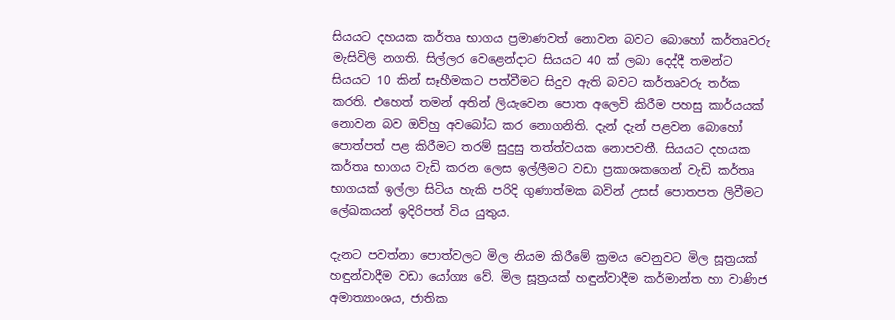සියයට දහයක කර්තෘ භාගය ප්‍රමාණවත් නොවන බවට බොහෝ කර්තෘවරු මැසිවිලි නගති. සිල්ලර වෙළෙන්දාට සියයට 40 ක් ලබා දෙද්දී තමන්ට සියයට 10 කින් සෑහීමකට පත්වීමට සිදුව ඇති බවට කර්තෘවරු තර්ක කරති. එහෙත් තමන් අතින් ලියැවෙන පොත අලෙවි කිරීම පහසු කාර්යයක් නොවන බව ඔව්හු අවබෝධ කර නොගනිති. දැන් දැන් පළවන බොහෝ පොත්පත් පළ කිරීමට තරම් සුදුසු තත්ත්වයක නොපවතී. සියයට දහයක කර්තෘ භාගය වැඩි කරන ලෙස ඉල්ලීමට වඩා ප්‍රකාශකගෙන් වැඩි කර්තෘ භාගයක් ඉල්ලා සිටිය හැකි පරිදි ගුණාත්මක බවින් උසස් පොතපත ලිවීමට ලේඛකයන් ඉදිරිපත් විය යුතුය.

දැනට පවත්නා පොත්වලට මිල නියම කිරීමේ ක්‍රමය වෙනුවට මිල සූත්‍රයක් හඳුන්වාදීම වඩා යෝග්‍ය වේ. මිල සූත්‍රයක් හඳුන්වාදීම කර්මාන්ත හා වාණිජ අමාත්‍යාංශය, ජාතික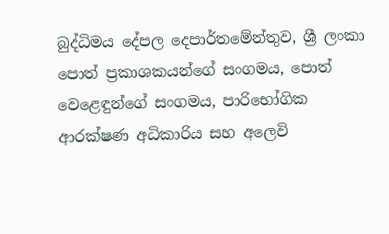බුද්ධිමය දේපල දෙපාර්තමේන්තුව, ශ්‍රී ලංකා පොත් ප්‍රකාශකයන්ගේ සංගමය, පොත් වෙළෙඳුන්ගේ සංගමය, පාරිභෝගික ආරක්ෂණ අධිකාරිය සහ අලෙවි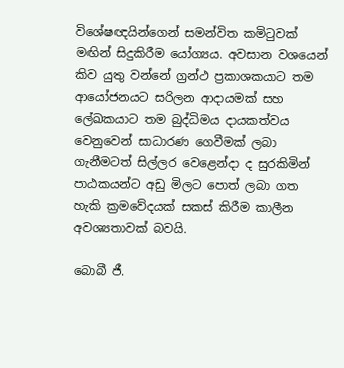විශේෂඥයින්ගෙන් සමන්විත කමිටුවක් මඟින් සිදුකිරීම යෝග්‍යය. අවසාන වශයෙන් කිව යුතු වන්නේ ග්‍රන්ථ ප්‍රකාශකයාට තම ආයෝජනයට සරිලන ආදායමක් සහ ලේඛකයාට තම බුද්ධිමය දායකත්වය වෙනුවෙන් සාධාරණ ගෙවීමක් ලබා ගැනීමටත් සිල්ලර වෙළෙන්දා ද සුරකිමින් පාඨකයන්ට අඩු මිලට පොත් ලබා ගත හැකි ක්‍රමවේදයක් සකස් කිරීම කාලීන අවශ්‍යතාවක් බවයි.

බොබී ජී.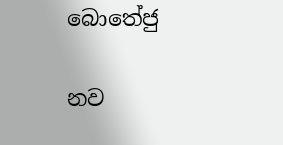බොතේජු

නව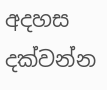අදහස දක්වන්න